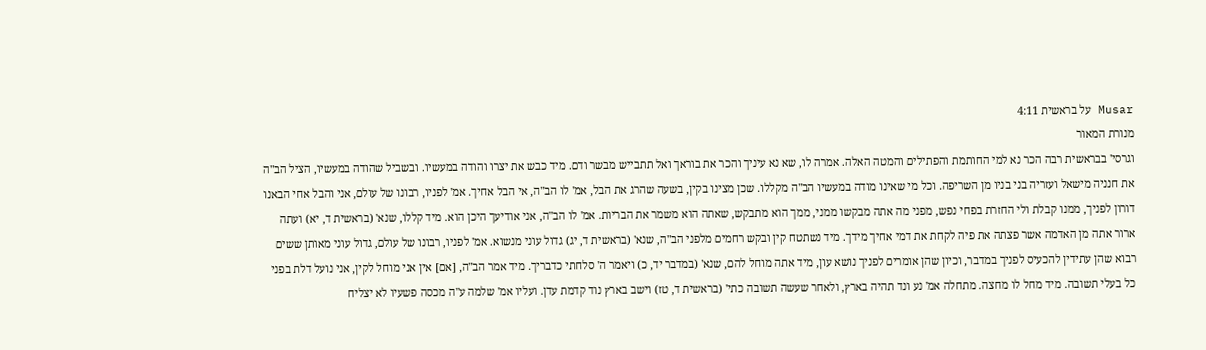Musar על בראשית 4:11
מנורת המאור
וגרסי' בבראשית רבה הכר נא למי החותמת והפתילים והמטה האלה. אמרה לו, שא נא עיניך והכר את בוראך ואל תתבייש מבשר ודם. מיד כבש את יצרו והודה במעשיו. ובשביל שהודה במעשיו, הציל הב"ה את חנניה מישאל ועזריה בני בניו מן השריפה. וכל מי שאינו מודה במעשיו הב"ה מקללו. שכן מצינו בקין, בשעה שהרג את הבל, אמ' לו הב"ה, אי הבל אחיך. אמ' לפניו, רבונו של עולם, אני והבל אחי הבאנו דורון לפניך, ממנו קבלת ולי החזרת בפחי נפש, מפני מה אתה מבקשו ממני, ממך הוא מתבקש, שאתה הוא משמר את הבריות. אמ' לו הב"ה, אני אודיעך היכן הוא. מיד קללו, שנא' (בראשית ד, יא) ועתה ארור אתה מן האדמה אשר פצתה את פיה לקחת את דמי אחיך מידך. מיד נשתטח קין ובקש רחמים מלפני הב"ה, שנא' (בראשית ד, יג) גדול עוני מנשוא. אמ' לפניו, רבונו של עולם, גדול עוני מאותן ששים רבוא שהן עתידין להכעיס לפניך במדבר, וכיון שהן אומרים לפניך נושא עון, מיד אתה מוחל להם, שנא' (במדבר יד, כ) ויאמר ה' סלחתי כדבריך. מיד אמר הב"ה, [אם] אין אני מוחל לקין, אני נועל דלת בפני כל בעלי תשובה. מיד מחל לו מחצה. מתחלה אמ' נע ונד תהיה בארץ, ולאחר שעשה תשובה כתי' (בראשית ד, טז) וישב בארץ נוד קדמת עדן. ועליו אמ' שלמה ע"ה מכסה פשעיו לא יצליח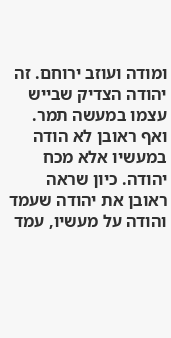ומודה ועוזב ירוחם. זה יהודה הצדיק שבייש עצמו במעשה תמר. ואף ראובן לא הודה במעשיו אלא מכח יהודה. כיון שראה ראובן את יהודה שעמד והודה על מעשיו, עמד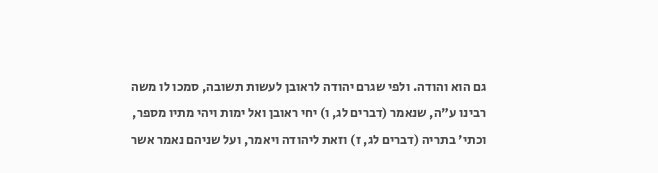גם הוא והודה. ולפי שגרם יהודה לראובן לעשות תשובה, סמכו לו משה רבינו ע"ה, שנאמר (דברים לג, ו) יחי ראובן ואל ימות ויהי מתיו מספר, וכתי' בתריה (דברים לג, ז) וזאת ליהודה ויאמר, ועל שניהם נאמר אשר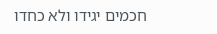חכמים יגידו ולא כחדו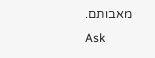מאבותם.
Ask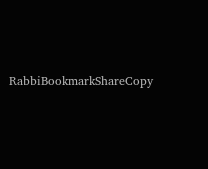RabbiBookmarkShareCopy